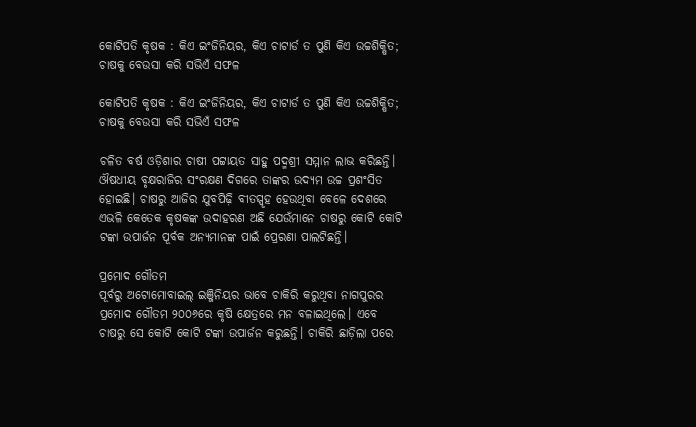କୋଟିପତି କୃଷକ : କିଏ ଇଂଜିନିୟର, କିଏ ଚାଟାର୍ଡ ତ ପୁଣି କିଏ ଉଚ୍ଚଶିକ୍ଷିତ; ଚାଷକୁ ବେଉସା କରି ସଭିଏଁ ସଫଳ

କୋଟିପତି କୃଷକ : କିଏ ଇଂଜିନିୟର, କିଏ ଚାଟାର୍ଡ ତ ପୁଣି କିଏ ଉଚ୍ଚଶିକ୍ଷିତ; ଚାଷକୁ ବେଉସା କରି ସଭିଏଁ ସଫଳ

ଚଳିତ ବର୍ଷ ଓଡ଼ିଶାର ଚାଷୀ ପଟ୍ଟାୟତ ସାହୁ ପଦ୍ମଶ୍ରୀ ସମ୍ମାନ ଲାଭ କରିଛନ୍ତି। ଔଷଧୀୟ ବୃକ୍ଷରାଜିର ସଂରକ୍ଷଣ ଦିଗରେ ତାଙ୍କର ଉଦ୍ୟମ ଉଚ୍ଚ ପ୍ରଶଂସିତ ହୋଇଛି। ଚାଷରୁ ଆଜିର ଯୁବପିଢ଼ି ବୀତସ୍ପୃହ ହେଉଥିବା ବେଳେ ଦେଶରେ ଏଭଳି କେତେକ କୃଷକଙ୍କ ଉଦାହରଣ ଅଛି ଯେଉଁମାନେ ଚାଷରୁ କୋଟି କୋଟି ଟଙ୍କା ଉପାର୍ଜନ ପୂର୍ବକ ଅନ୍ୟମାନଙ୍କ ପାଇଁ ପ୍ରେରଣା ପାଲଟିଛନ୍ତି।

ପ୍ରମୋଦ ଗୌତମ
ପୂର୍ବରୁ ଅଟୋମୋବାଇଲ୍‌ ଇଞ୍ଜିନିୟର ଭାବେ ଚାକିରି କରୁଥିବା ନାଗପୁରର ପ୍ରମୋଦ ଗୌତମ ୨୦୦୬ରେ କୃଷି କ୍ଷେତ୍ରରେ ମନ ବଳାଇଥିଲେ। ଏବେ ଚାଷରୁ ସେ କୋଟି କୋଟି ଟଙ୍କା ଉପାର୍ଜନ କରୁଛନ୍ତି। ଚାକିରି ଛାଡ଼ିଲା ପରେ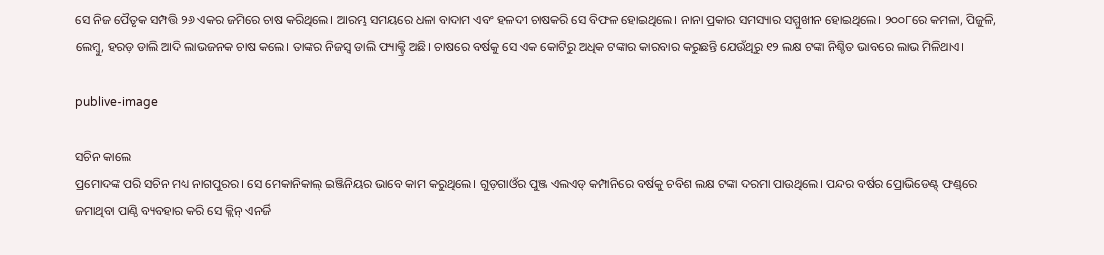ସେ ନିଜ ପୈତୃକ ସମ୍ପତ୍ତି ୨୬ ଏକର ଜମିରେ ଚାଷ କରିଥିଲେ। ଆରମ୍ଭ ସମୟରେ ଧଳା ବାଦାମ ଏବଂ ହଳଦୀ ଚାଷକରି ସେ ବିଫଳ ହୋଇଥିଲେ। ନାନା ପ୍ରକାର ସମସ୍ୟାର ସମ୍ମୁଖୀନ ହୋଇଥିଲେ। ୨୦୦୮ରେ କମଳା, ପିଜୁଳି, ଲେମ୍ବୁ, ହରଡ଼ ଡାଲି ଆଦି ଲାଭଜନକ ଚାଷ କଲେ। ତାଙ୍କର ନିଜସ୍ବ ଡାଲି ଫ୍ୟାକ୍ଟ୍ରି ଅଛି। ଚାଷରେ ବର୍ଷକୁ ସେ ଏକ କୋଟିରୁ ଅଧିକ ଟଙ୍କାର କାରବାର କରୁଛନ୍ତି ଯେଉଁଥିରୁ ୧୨ ଲକ୍ଷ ଟଙ୍କା ନିଶ୍ଚିତ ଭାବରେ ଲାଭ ମିଳିଥାଏ।

publive-image

ସଚିନ କାଲେ
ପ୍ରମୋଦଙ୍କ ପରି ସଚିନ ମଧ୍ୟ ନାଗପୁରର। ସେ ମେକାନିକାଲ୍‌ ଇଞ୍ଜିନିୟର ଭାବେ କାମ କରୁଥିଲେ। ଗୁଡ଼ଗାଓଁର ପୁଞ୍ଜ ଏଲଏଡ୍‌ କମ୍ପାନିରେ ବର୍ଷକୁ ଚବିଶ ଲକ୍ଷ ଟଙ୍କା ଦରମା ପାଉଥିଲେ। ପନ୍ଦର ବର୍ଷର ପ୍ରୋଭିଡେଣ୍ଟ୍‌ ଫଣ୍ଡ୍‌ରେ ଜମାଥିବା ପାଣ୍ଠି ବ୍ୟବହାର କରି ସେ କ୍ଲିନ୍ ଏନର୍ଜି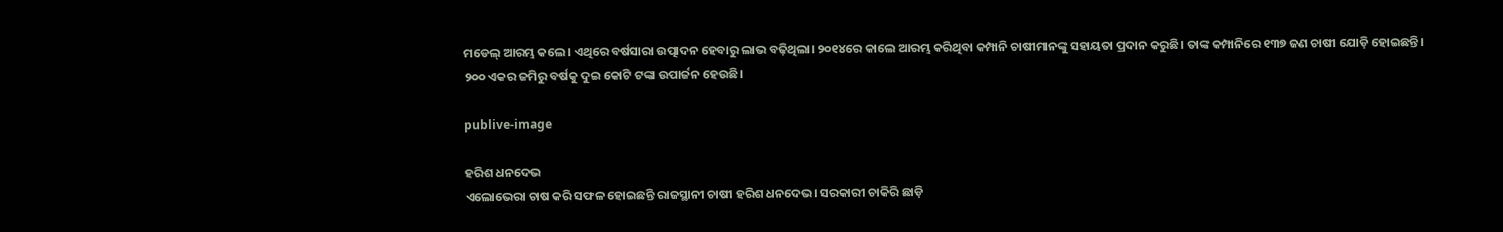ମଡେଲ୍‌ ଆରମ୍ଭ କଲେ। ଏଥିରେ ବର୍ଷସାରା ଉତ୍ପାଦନ ହେବାରୁ ଲାଭ ବଢ଼ିଥିଲା। ୨୦୧୪ରେ କାଲେ ଆରମ୍ଭ କରିଥିବା କମ୍ପାନି ଚାଷୀମାନଙ୍କୁ ସହାୟତା ପ୍ରଦାନ କରୁଛି। ତାଙ୍କ କମ୍ପାନିରେ ୧୩୭ ଜଣ ଚାଷୀ ଯୋଡ଼ି ହୋଇଛନ୍ତି। ୨୦୦ ଏକର ଜମିରୁ ବର୍ଷକୁ ଦୁଇ କୋଟି ଟଙ୍କା ଉପାର୍ଜନ ହେଉଛି।

publive-image

ହରିଶ ଧନଦେଭ
ଏଲୋଭେରା ଚାଷ କରି ସଫଳ ହୋଇଛନ୍ତି ରାଜସ୍ଥାନୀ ଚାଷୀ ହରିଶ ଧନଦେଭ। ସରକାରୀ ଚାକିରି ଛାଡ଼ି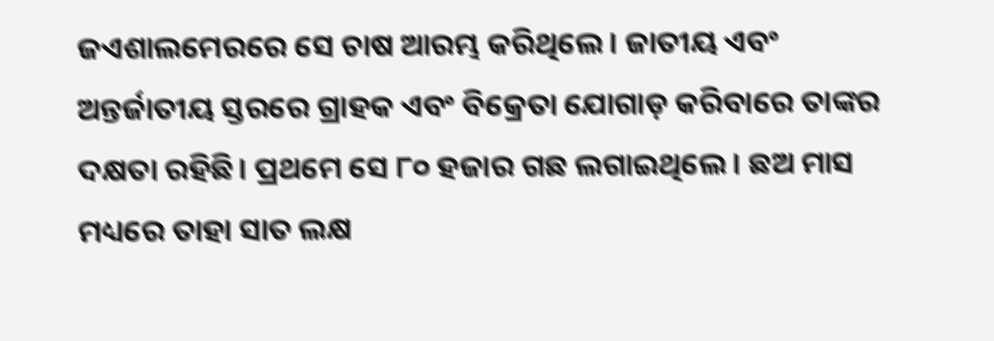ଜଏଶାଲମେରରେ ସେ ଚାଷ ଆରମ୍ଭ କରିଥିଲେ। ଜାତୀୟ ଏବଂ ଅନ୍ତର୍ଜାତୀୟ ସ୍ତରରେ ଗ୍ରାହକ ଏବଂ ବିକ୍ରେତା ଯୋଗାଡ଼ କରିବାରେ ତାଙ୍କର ଦକ୍ଷତା ରହିଛି। ପ୍ରଥମେ ସେ ୮୦ ହଜାର ଗଛ ଲଗାଇଥିଲେ। ଛଅ ମାସ ମଧ୍ୟରେ ତାହା ସାତ ଲକ୍ଷ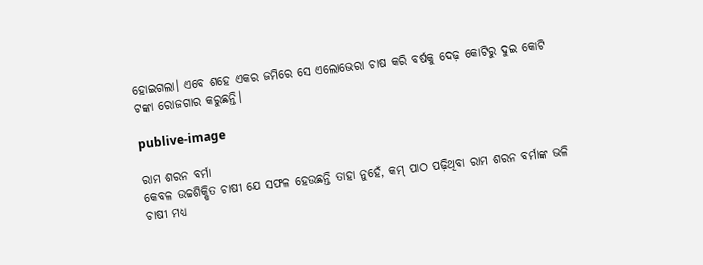ହୋଇଗଲା। ଏବେ ଶହେ ଏକର ଜମିରେ ସେ ଏଲୋଭେରା ଚାଷ କରି ବର୍ଷକୁ ଦେଢ଼ କୋଟିରୁ ଦୁଇ କୋଟି ଟଙ୍କା ରୋଜଗାର କରୁଛନ୍ତି।

publive-image

ରାମ ଶରନ ବର୍ମା
କେବଳ ଉଚ୍ଚଶିକ୍ଷିତ ଚାଷୀ ଯେ ସଫଳ ହେଉଛନ୍ତି ତାହା ନୁହେଁ, କମ୍ ପାଠ ପଢ଼ିଥିବା ରାମ ଶରନ ବର୍ମାଙ୍କ ଭଳି ଚାଷୀ ମଧ୍ୟ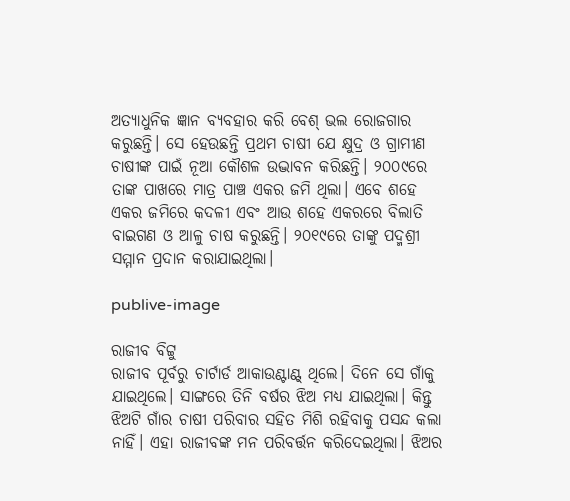ଅତ୍ୟାଧୁନିକ ଜ୍ଞାନ ବ୍ୟବହାର କରି ବେଶ୍‌ ଭଲ ରୋଜଗାର କରୁଛନ୍ତି। ସେ ହେଉଛନ୍ତି ପ୍ରଥମ ଚାଷୀ ଯେ କ୍ଷୁଦ୍ର ଓ ଗ୍ରାମୀଣ ଚାଷୀଙ୍କ ପାଇଁ ନୂଆ କୌଶଳ ଉଦ୍ଭାବନ କରିଛନ୍ତି। ୨୦୦୯ରେ ତାଙ୍କ ପାଖରେ ମାତ୍ର ପାଞ୍ଚ ଏକର ଜମି ଥିଲା। ଏବେ ଶହେ ଏକର ଜମିରେ କଦଳୀ ଏବଂ ଆଉ ଶହେ ଏକରରେ ବିଲାତି ବାଇଗଣ ଓ ଆଳୁ ଚାଷ କରୁଛନ୍ତି। ୨୦୧୯ରେ ତାଙ୍କୁ ପଦ୍ମଶ୍ରୀ ସମ୍ମାନ ପ୍ରଦାନ କରାଯାଇଥିଲା।

publive-image

ରାଜୀବ ବିଟ୍ଟୁ
ରାଜୀବ ପୂର୍ବରୁ ଚାର୍ଟାର୍ଡ ଆକାଉଣ୍ଟାଣ୍ଟ୍ ଥିଲେ। ଦିନେ ସେ ଗାଁକୁ ଯାଇଥିଲେ। ସାଙ୍ଗରେ ତିନି ବର୍ଷର ଝିଅ ମଧ୍ୟ ଯାଇଥିଲା। କିନ୍ତୁ ଝିଅଟି ଗାଁର ଚାଷୀ ପରିବାର ସହିତ ମିଶି ରହିବାକୁ ପସନ୍ଦ କଲା ନାହିଁ। ଏହା ରାଜୀବଙ୍କ ମନ ପରିବର୍ତ୍ତନ କରିଦେଇଥିଲା। ଝିଅର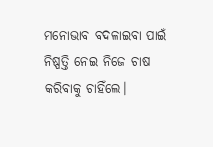ମନୋଭାବ ବଦଳାଇବା ପାଇଁ ନିଷ୍ପତ୍ତି ନେଇ ନିଜେ ଚାଷ କରିବାକୁ ଚାହିଁଲେ।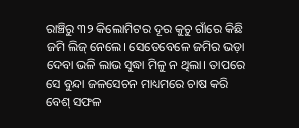ରାଞ୍ଚିରୁ ୩୨ କିଲୋମିଟର ଦୂର କୁଚୁ ଗାଁରେ କିଛି ଜମି ଲିଜ୍ ନେଲେ। ସେତେବେଳେ ଜମିର ଭଡ଼ା ଦେବା ଭଳି ଲାଭ ସୁଦ୍ଧା ମିଳୁ ନ ଥିଲା। ତାପରେ ସେ ବୁନ୍ଦା ଜଳସେଚନ ମାଧ୍ୟମରେ ଚାଷ କରି ବେଶ୍‌ ସଫଳ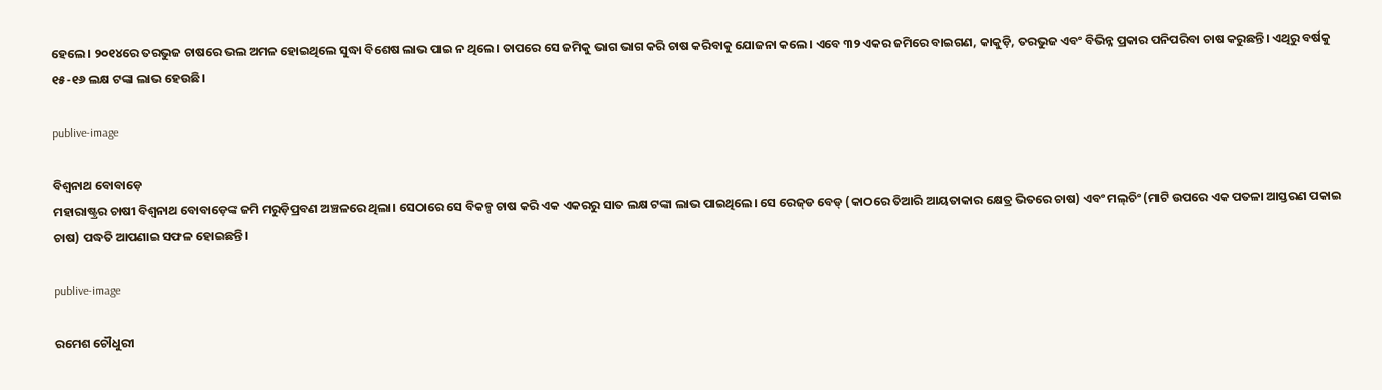ହେଲେ। ୨୦୧୪ରେ ତରଭୁଜ ଚାଷରେ ଭଲ ଅମଳ ହୋଇଥିଲେ ସୁଦ୍ଧା ବିଶେଷ ଲାଭ ପାଇ ନ ଥିଲେ। ତାପରେ ସେ ଜମିକୁ ଭାଗ ଭାଗ କରି ଚାଷ କରିବାକୁ ଯୋଜନା କଲେ। ଏବେ ୩୨ ଏକର ଜମିରେ ବାଇଗଣ, କାକୁଡ଼ି, ତରଭୁଜ ଏବଂ ବିଭିନ୍ନ ପ୍ରକାର ପନିପରିବା ଚାଷ କରୁଛନ୍ତି। ଏଥିରୁ ବର୍ଷକୁ ୧୫-୧୬ ଲକ୍ଷ ଟଙ୍କା ଲାଭ ହେଉଛି।

publive-image

ବିଶ୍ବନାଥ ବୋବାଡ଼େ
ମହାରାଷ୍ଟ୍ରର ଚାଷୀ ବିଶ୍ବନାଥ ବୋବାଡ଼େଙ୍କ ଜମି ମରୁଡ଼ିପ୍ରବଣ ଅଞ୍ଚଳରେ ଥିଲା। ସେଠାରେ ସେ ବିକଳ୍ପ ଚାଷ କରି ଏକ ଏକରରୁ ସାତ ଲକ୍ଷ ଟଙ୍କା ଲାଭ ପାଇଥିଲେ। ସେ ରେଜ୍‌ଡ ବେଡ୍‌ (କାଠରେ ତିଆରି ଆୟତାକାର କ୍ଷେତ୍ର ଭିତରେ ଚାଷ) ଏବଂ ମଲ୍‌ଚିଂ (ମାଟି ଉପରେ ଏକ ପତଳା ଆସ୍ତରଣ ପକାଇ ଚାଷ) ପଦ୍ଧତି ଆପଣାଇ ସଫଳ ହୋଇଛନ୍ତି।

publive-image

ରମେଶ ଚୌଧୁରୀ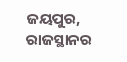ଜୟପୁର, ରାଜସ୍ଥାନର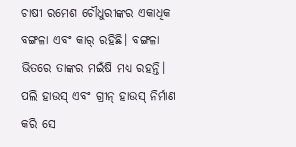ଚାଷୀ ରମେଶ ଚୌଧୁରୀଙ୍କର ଏକାଧିକ ବଙ୍ଗଳା ଏବଂ କାର୍‌ ରହିଛି। ବଙ୍ଗଳା ଭିତରେ ତାଙ୍କର ମଇଁଷି ମଧ୍ୟ ରହନ୍ତି। ପଲି ହାଉସ୍ ଏବଂ ଗ୍ରୀନ୍ ହାଉସ୍ ନିର୍ମାଣ କରି ସେ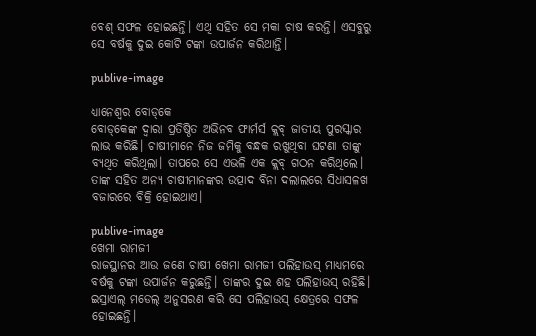ବେଶ୍‌ ସଫଳ ହୋଇଛନ୍ତି। ଏଥି ସହିତ ସେ ମକା ଚାଷ କରନ୍ତି। ଏସବୁରୁ ସେ ବର୍ଷକୁ ଦୁଇ କୋଟି ଟଙ୍କା ଉପାର୍ଜନ କରିଥାନ୍ତି।

publive-image

ଧ୍ୟାନେଶ୍ବର ‌ବୋଡ୍‌କେ
ବୋଡ୍‌କେଙ୍କ ଦ୍ବାରା ପ୍ରତିଷ୍ଠିତ ଅଭିନବ ଫାର୍ମର୍ସ କ୍ଲବ୍ ଜାତୀୟ ପୁରସ୍କାର ଲାଭ କରିଛି। ଚାଷୀମାନେ ନିଜ ଜମିକୁ ବନ୍ଧକ ରଖୁଥିବା ଘଟଣା ତାଙ୍କୁ ବ୍ୟଥିତ କରିଥିଲା। ତାପରେ ସେ ଏଭଳି ଏକ କ୍ଲବ୍ ଗଠନ କରିଥିଲେ। ତାଙ୍କ ସହିତ ଅନ୍ୟ ଚାଷୀମାନଙ୍କର ଉତ୍ପାଦ ବିନା ଦଲାଲରେ ସିଧାସଳଖ ବଜାରରେ ବିକ୍ରି ହୋଇଥାଏ।

publive-image
ଖେମା ରାମଜୀ
ରାଜସ୍ଥାନର ଆଉ ଜଣେ ଚାଷୀ ଖେମା ରାମଜୀ ପଲିହାଉସ୍ ମାଧ୍ୟମରେ ବର୍ଷକୁ ଟଙ୍କା ଉପାର୍ଜନ କରୁଛନ୍ତି। ତାଙ୍କର ଦୁଇ ଶହ ପଲିହାଉସ୍ ରହିଛି। ଇସ୍ରାଏଲ୍ ମଡେଲ୍‌ ଅନୁସରଣ କରି ସେ ପଲିହାଉସ୍ କ୍ଷେତ୍ରରେ ସଫଳ ହୋଇଛନ୍ତି।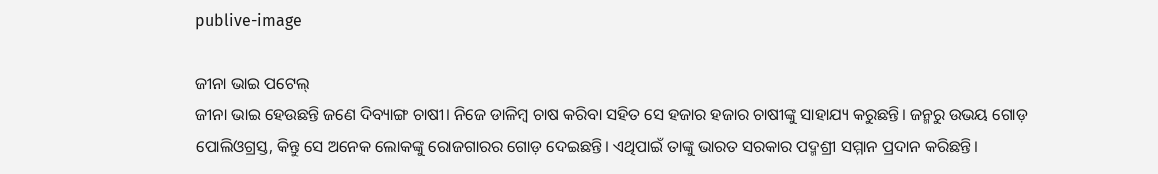publive-image

ଜୀନା ଭାଇ ପଟେଲ୍
ଜୀନା ଭାଇ ହେଉଛନ୍ତି ଜଣେ ଦିବ୍ୟାଙ୍ଗ ଚାଷୀ। ନିଜେ ଡାଳିମ୍ବ ଚାଷ କରିବା‌ ସହିତ ସେ ହଜାର ହଜାର ଚାଷୀଙ୍କୁ ସାହାଯ୍ୟ କରୁଛନ୍ତି। ଜନ୍ମରୁ ଉଭୟ ଗୋଡ଼ ପୋଲିଓଗ୍ରସ୍ତ, କିନ୍ତୁ ସେ ଅନେକ ଲୋକଙ୍କୁ ରୋଜଗାରର ଗୋଡ଼ ଦେଇଛନ୍ତି। ଏଥିପାଇଁ ତାଙ୍କୁ ଭାରତ ସରକାର ପଦ୍ମଶ୍ରୀ ସମ୍ମାନ ପ୍ରଦାନ କରିଛନ୍ତି।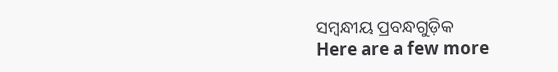ସମ୍ବନ୍ଧୀୟ ପ୍ରବନ୍ଧଗୁଡ଼ିକ
Here are a few more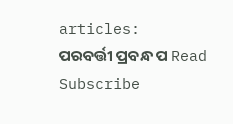articles:
ପରବର୍ତ୍ତୀ ପ୍ରବନ୍ଧ ପ Read
Subscribe